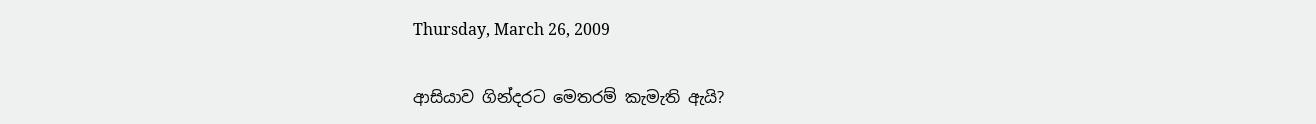Thursday, March 26, 2009

ආසියාව ගින්දරට මෙතරම් කැමැති ඇයි?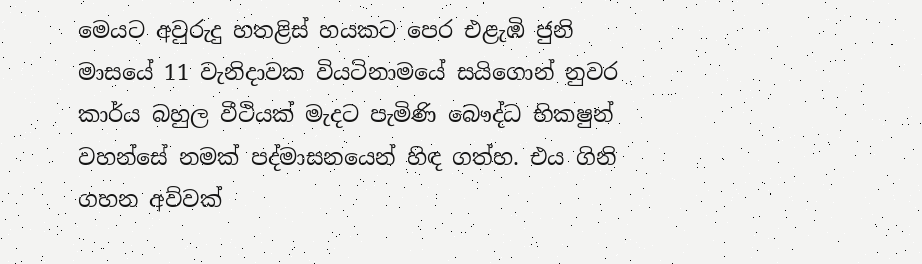මෙයට අවුරුදු හතළිස් හයකට පෙර එළැඹි ජුනි මාසයේ 11 වැනිදාවක වියටිනාමයේ සයිගොන් නුවර කාර්ය බහුල වීථියක් මැදට පැමිණි බෞද්ධ භිකෂුන් වහන්සේ නමක් පද්මාසනයෙන් හිඳ ගත්හ. එය ගිනි ගහන අව්වක්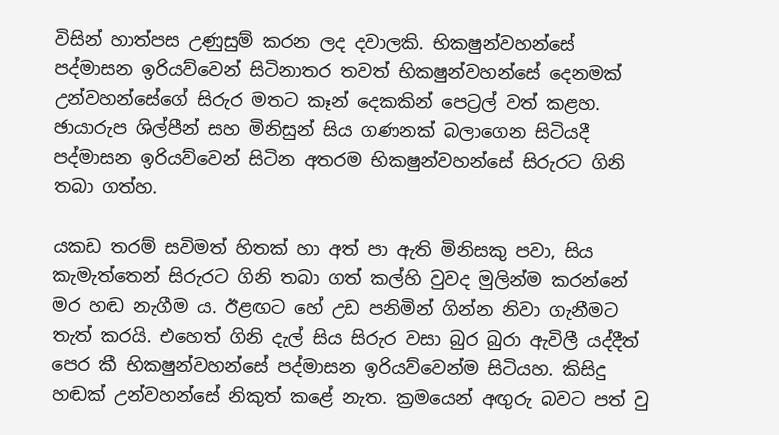විසින් හාත්පස උණුසුම් කරන ලද දවාලකි. භිකෂුන්වහන්සේ පද්මාසන ඉරියව්වෙන් සිටිනාතර තවත් භිකෂුන්වහන්සේ දෙනමක් උන්වහන්සේගේ සිරුර මතට කෑන් දෙකකින් පෙට්‍රල් වත් කළහ. ඡායාරුප ශිල්පීන් සහ මිනිසුන් සිය ගණනක් බලාගෙන සිටියදී පද්මාසන ඉරියව්වෙන් සිටින අතරම භිකෂුන්වහන්සේ සිරුරට ගිනි තබා ගත්හ.

යකඩ තරම් සවිමත් හිතක් හා අත් පා ඇති මිනිසකු පවා, සිය කැමැත්තෙන් සිරුරට ගිනි තබා ගත් කල්හි වුවද මුලින්ම කරන්නේ මර හඬ නැගීම ය. ඊළඟට හේ උඩ පනිමින් ගින්න නිවා ගැනීමට තැත් කරයි. එහෙත් ගිනි දැල් සිය සිරුර වසා බුර බුරා ඇවිලී යද්දීත් පෙර කී භිකෂුන්වහන්සේ පද්මාසන ඉරියව්වෙන්ම සිටියහ. කිසිදු හඬක් උන්වහන්සේ නිකුත් කළේ නැත. ක්‍රමයෙන් අඟුරු බවට පත් වු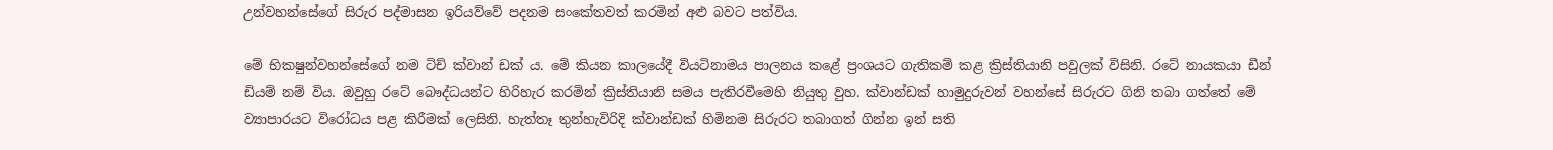උන්වහන්සේගේ සිරුර පද්මාසන ඉරියව්වේ පදනම සංකේතවත් කරමින් අළු බවට පත්විය.

මේ භිකෂුන්වහන්සේගේ නම ටිච් ක්වාන් ඩක් ය. මේ කියන කාලයේදී වියටිනාමය පාලනය කළේ ප්‍රංශයට ගැතිකම් කළ ක්‍රිස්තියානි පවුලක් විසිනි. රටේ නායකයා ඩීන් ඩියම් නම් විය. ඔවුහු රටේ බෞද්ධයන්ට හිරිහැර කරමින් ක්‍රිස්තියානි සමය පැතිරවීමෙහි නියුතු වුහ. ක්වාන්ඩක් හාමුදුරුවන් වහන්සේ සිරුරට ගිනි තබා ගත්තේ මේ ව්‍යාපාරයට විරෝධය පළ කිරීමක් ලෙසිනි. හැත්තෑ තුන්හැවිරිදි ක්වාන්ඩක් හිමිනම සිරුරට තබාගත් ගින්න ඉන් සති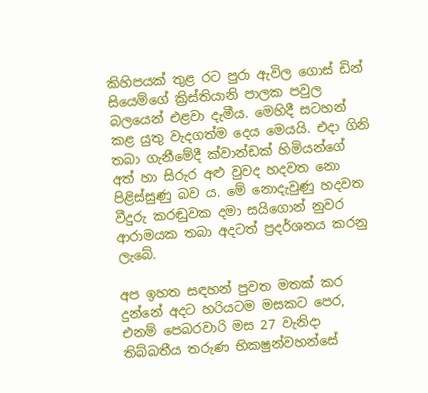කිහිපයක් තුළ රට පුරා ඇවිල ගොස් ඩින් සියෙම්ගේ ක්‍රිස්තියානි පාලක පවුල බලයෙන් එළවා දැමීය. මෙහිදී සටහන් කළ යුතු වැදගත්ම දෙය මෙයයි. එදා ගිනි තබා ගැනීමේදී ක්වාන්ඩක් හිමියන්ගේ අත් හා සිරුර අළු වුවද හදවත නො පිළිස්සුණු බව ය. මේ නොදැවුණු හදවත වීදුරු කරඬුවක දමා සයිගොන් නුවර ආරාමයක තබා අදටත් ප්‍රදර්ශනය කරනු ලැබේ.

අප ඉහත සඳහන් පුවත මතක් කර දුන්නේ අදට හරියටම මසකට පෙර, එනම් පෙබරවාරි මස 27 වැනිදා තිබ්බතීය තරුණ භිකෂුන්වහන්සේ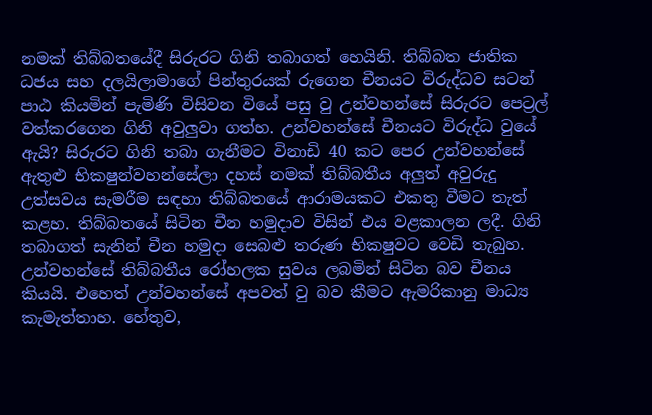නමක් තිබ්බතයේදී සිරුරට ගිනි තබාගත් හෙයිනි. තිබ්බත ජාතික ධජය සහ දලයිලාමාගේ පින්තුරයක් රුගෙන චීනයට විරුද්ධව සටන් පාඨ කියමින් පැමිණි විසිවන වියේ පසු වු උන්වහන්සේ සිරුරට පෙට්‍රල් වත්කරගෙන ගිනි අවුලුවා ගත්හ. උන්වහන්සේ චීනයට විරුද්ධ වුයේ ඇයි? සිරුරට ගිනි තබා ගැනීමට විනාඩි 40 කට පෙර උන්වහන්සේ ඇතුළු භිකෂුන්වහන්සේලා දහස් නමක් තිබ්බතීය අලුත් අවුරුදු උත්සවය සැමරීම සඳහා තිබ්බතයේ ආරාමයකට එකතු වීමට තැත් කළහ. තිබ්බතයේ සිටින චීන හමුදාව විසින් එය වළකාලන ලදී. ගිනි තබාගත් සැනින් චීන හමුදා සෙබළු තරුණ භිකෂුවට වෙඩි තැබුහ. උන්වහන්සේ තිබ්බතීය රෝහලක සුවය ලබමින් සිටින බව චීනය කියයි. එහෙත් උන්වහන්සේ අපවත් වු බව කීමට ඇමරිකානු මාධ්‍ය කැමැත්තාහ. හේතුව,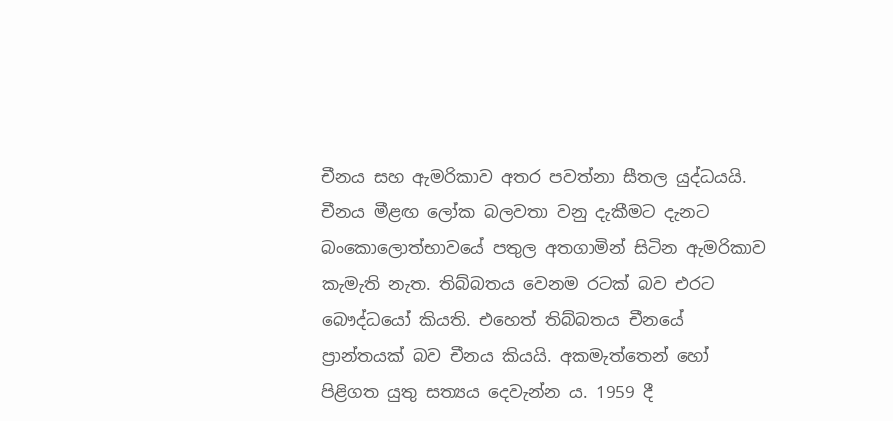චීනය සහ ඇමරිකාව අතර පවත්නා සීතල යුද්ධයයි. චීනය මීළඟ ලෝක බලවතා වනු දැකීමට දැනට බංකොලොත්භාවයේ පතුල අතගාමින් සිටින ඇමරිකාව කැමැති නැත. තිබ්බතය වෙනම රටක් බව එරට බෞද්ධයෝ කියති. එහෙත් තිබ්බතය චීනයේ ප්‍රාන්තයක් බව චීනය කියයි. අකමැත්තෙන් හෝ පිළිගත යුතු සත්‍යය දෙවැන්න ය. 1959 දී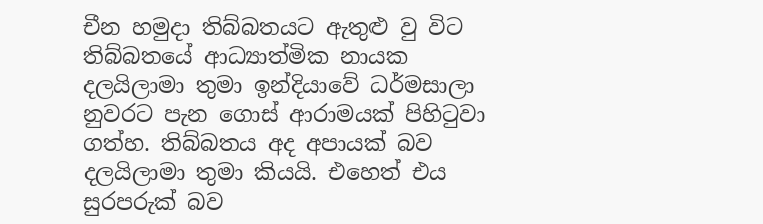චීන හමුදා තිබ්බතයට ඇතුළු වු විට තිබ්බතයේ ආධ්‍යාත්මික නායක දලයිලාමා තුමා ඉන්දියාවේ ධර්මසාලා නුවරට පැන ගොස් ආරාමයක් පිහිටුවා ගත්හ. තිබ්බතය අද අපායක් බව දලයිලාමා තුමා කියයි. එහෙත් එය සුරපරුක් බව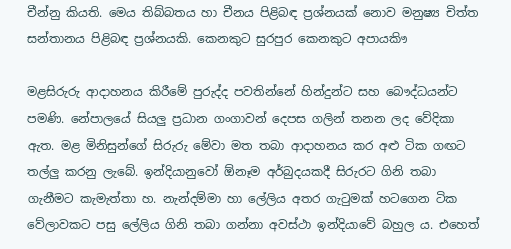චීන්නු කියති. මෙය තිබ්බතය හා චීනය පිළිබඳ ප්‍රශ්නයක් නොව මනුෂ්‍ය චිත්ත සන්තානය පිළිබඳ ප්‍රශ්නයකි. කෙනකුට සුරපුර කෙනකුට අපායකිෟ

මළසිරුරු ආදාහනය කිරීමේ පුරුද්ද පවතින්නේ හින්දුන්ට සහ බෞද්ධයන්ට පමණි. නේපාලයේ සියලු ප්‍රධාන ගංගාවන් දෙපස ගලින් තනන ලද වේදිකා ඇත. මළ මිනිසුන්ගේ සිරුරු මේවා මත තබා ආදාහනය කර අළු ටික ගඟට තල්ලු කරනු ලැබේ. ඉන්දියානුවෝ ඕනෑම අර්බුදයකදී සිරුරට ගිනි තබා ගැනීමට කැමැත්තා හ. නැන්දම්මා හා ලේලිය අතර ගැටුමක් හටගෙන ටික වේලාවකට පසු ලේලිය ගිනි තබා ගන්නා අවස්ථා ඉන්දියාවේ බහුල ය. එහෙත්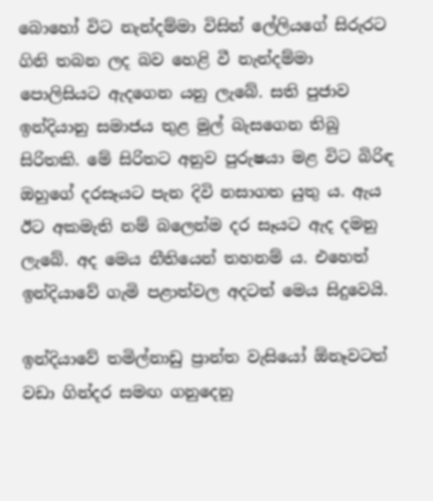බොහෝ විට නැන්දම්මා විසින් ලේලියගේ සිරුරට ගිනි තබන ලද බව හෙළි වී නැන්දම්මා පොලිසියට ඇදගෙන යනු ලැබේ. සති පුජාව ඉන්දියානු සමාජය තුළ මුල් බැසගෙන තිබු සිරිතකි. මේ සිරිතට අනුව පුරුෂයා මළ විට බිරිඳ ඔහුගේ දරසෑයට පැන දිවි නසාගත යුතු ය. ඇය ඊට අකමැති නම් බලෙන්ම දර සෑයට ඇද දමනු ලැබේ. අද මෙය නීතියෙන් තහනම් ය. එහෙත් ඉන්දියාවේ ගැමි පළාත්වල අදටත් මෙය සිදුවෙයි.

ඉන්දියාවේ තමිල්නාඩු ප්‍රාන්ත වැසියෝ ඕනෑවටත් වඩා ගින්දර සමඟ ගනුදෙනු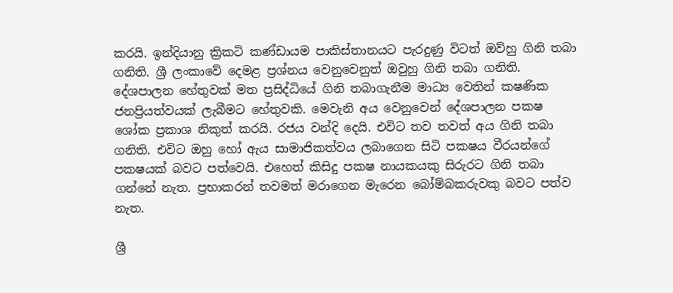කරයි. ඉන්දියානු ක්‍රිකටි කණ්ඩායම පාකිස්තානයට පැරදුණු විටත් ඔව්හු ගිනි තබා ගනිති. ශ්‍රී ලංකාවේ දෙමළ ප්‍රශ්නය වෙනුවෙනුත් ඔවුහු ගිනි තබා ගනිති. දේශපාලන හේතුවක් මත ප්‍රසිද්ධියේ ගිනි තබාගැනීම මාධ්‍ය වෙතින් කෂණික ජනප්‍රියත්වයක් ලැබීමට හේතුවකි. මෙවැනි අය වෙනුවෙන් දේශපාලන පකෂ ශෝක ප්‍රකාශ නිකුත් කරයි. රජය වන්දි දෙයි. එවිට තව තවත් අය ගිනි තබා ගනිති. එවිට ඔහු හෝ ඇය සාමාජිකත්වය ලබාගෙන සිටි පකෂය වීරයන්ගේ පකෂයක් බවට පත්වෙයි. එහෙත් කිසිදු පකෂ නායකයකු සිරුරට ගිනි තබා ගන්නේ නැත. ප්‍රභාකරන් තවමත් මරාගෙන මැරෙන බෝම්බකරුවකු බවට පත්ව නැත.

ශ්‍රී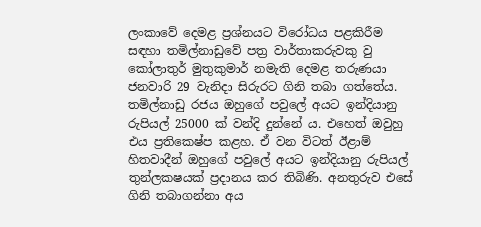ලංකාවේ දෙමළ ප්‍රශ්නයට විරෝධය පළකිරීම සඳහා තමිල්නාඩුවේ පත්‍ර වාර්තාකරුවකු වු කෝලාතුර් මුතුකුමාර් නමැති දෙමළ තරුණයා ජනවාරි 29 වැනිදා සිරුරට ගිනි තබා ගත්තේය. තමිල්නාඩු රජය ඔහුගේ පවුලේ අයට ඉන්දියානු රුපියල් 25000 ක් වන්දි දුන්නේ ය. එහෙත් ඔවුහු එය ප්‍රතිකෙෂ්ප කළහ. ඒ වන විටත් ඊළාම් හිතවාදීන් ඔහුගේ පවුලේ අයට ඉන්දියානු රුපියල් තුන්ලකෂයක් ප්‍රදානය කර තිබිණි. අනතුරුව එසේ ගිනි තබාගන්නා අය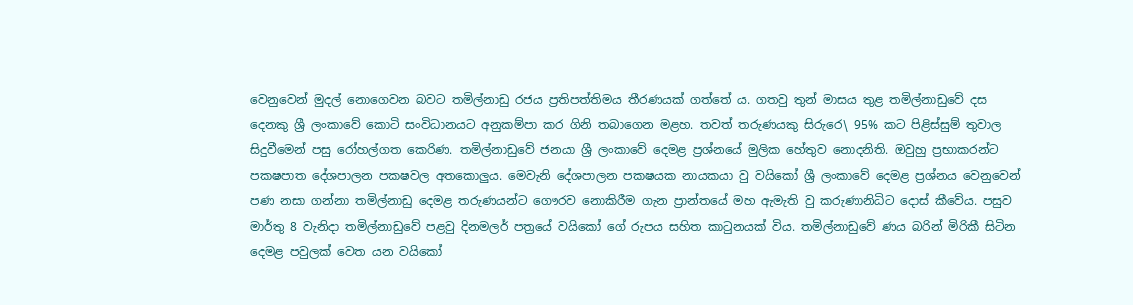වෙනුවෙන් මුදල් නොගෙවන බවට තමිල්නාඩු රජය ප්‍රතිපත්තිමය තීරණයක් ගත්තේ ය. ගතවු තුන් මාසය තුළ තමිල්නාඩුවේ දස දෙනකු ශ්‍රී ලංකාවේ කොටි සංවිධානයට අනුකම්පා කර ගිනි තබාගෙන මළහ. තවත් තරුණයකු සිරුරෙ\ 95% කට පිළිස්සුම් තුවාල සිදුවීමෙන් පසු රෝහල්ගත කෙරිණ. තමිල්නාඩුවේ ජනයා ශ්‍රී ලංකාවේ දෙමළ ප්‍රශ්නයේ මුලික හේතුව නොදනිති. ඔවුහු ප්‍රභාකරන්ට පකෂපාත දේශපාලන පකෂවල අතකොලුය. මෙවැනි දේශපාලන පකෂයක නායකයා වු වයිකෝ ශ්‍රී ලංකාවේ දෙමළ ප්‍රශ්නය වෙනුවෙන් පණ නසා ගන්නා තමිල්නාඩු දෙමළ තරුණයන්ට ගෞරව නොකිරීම ගැන ප්‍රාන්තයේ මහ ඇමැති වු කරුණානිධිට දොස් කීවේය. පසුව මාර්තු 8 වැනිදා තමිල්නාඩුවේ පළවු දිනමලර් පත්‍රයේ වයිකෝ ගේ රුපය සහිත කාටුනයක් විය. තමිල්නාඩුවේ ණය බරින් මිරිකී සිටින දෙමළ පවුලක් වෙත යන වයිකෝ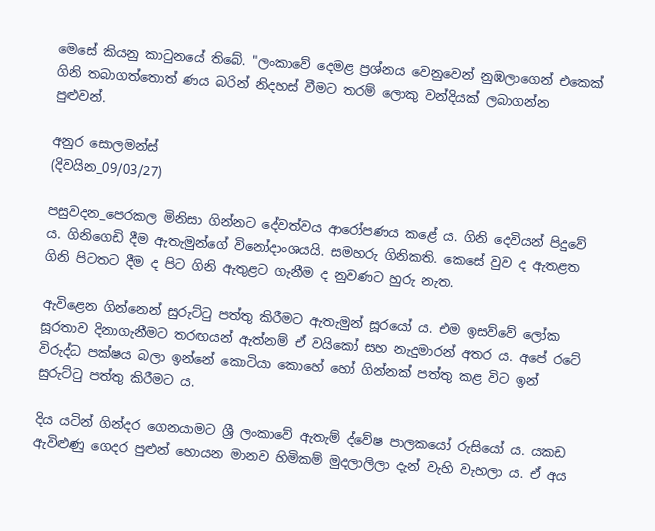මෙසේ කියනු කාටුනයේ තිබේ. "ලංකාවේ දෙමළ ප්‍රශ්නය වෙනුවෙන් නුඹලාගෙන් එකෙක් ගිනි තබාගත්තොත් ණය බරින් නිදහස් වීමට තරම් ලොකු වන්දියක් ලබාගන්න පුළුවන්.

අනුර සොලමන්ස්
(දිවයින_09/03/27)

පසුවදන_පෙරකල මිනිසා ගින්නට දේවත්වය ආරෝපණය කළේ ය. ගිනි දෙවියන් පිදුවේ ය. ගිනිගෙඩි දීම ඇතැමුන්ගේ විනෝදාංශයයි. සමහරු ගිනිකති. කෙසේ වුව ද ඇතළත ගිනි පිටතට දීම ද පිට ගිනි ඇතුළට ගැනීම ද නුවණට හුරු නැත.

ඇවිළෙන ගින්නෙන් සුරුට්ටු පත්තු කිරීමට ඇතැමුන් සූරයෝ ය. එම ඉසව්වේ ලෝක සූරතාව දිනාගැනීමට තරඟයන් ඇත්නම් ඒ වයිකෝ සහ නැදුමාරන් අතර ය. අපේ රටේ විරුද්ධ පක්ෂය බලා ඉන්නේ කොටියා කොහේ හෝ ගින්නක් පත්තු කළ විට ඉන් සුරුට්ටු පත්තු කිරීමට ය.

දිය යටින් ගින්දර ගෙනයාමට ශ්‍රී ලංකාවේ ඇතැම් ද්වේෂ පාලකයෝ රුසියෝ ය. යකඩ ඇවිළුණු ගෙදර පුළුන් හොයන මානව හිමිකම් මුදලාලිලා දැන් වැහි වැහලා ය. ඒ අය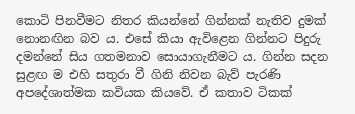කොටි පිනවීමට නිතර කියන්නේ ගින්නක් නැතිව දුමක් නොනඟින බව ය. එසේ කියා ඇවිළෙන ගින්නට පිදුරු දමන්නේ සිය ගතමනාව සොයාගැනීමට ය. ගින්න සදන සුළඟ ම එහි සතුරා වී ගිනි නිවන බැව් පැරණි අපදේශාත්මක කවියක කියවේ. ඒ කතාව ටිකක්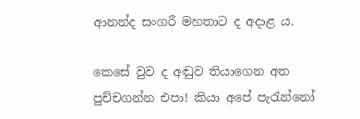ආනන්ද සංගරී මහතාට ද අදාළ ය.

කෙසේ වුව ද අඬුව තියාගෙන අත පුච්චගන්න එපා! කියා අපේ පැරැන්නෝ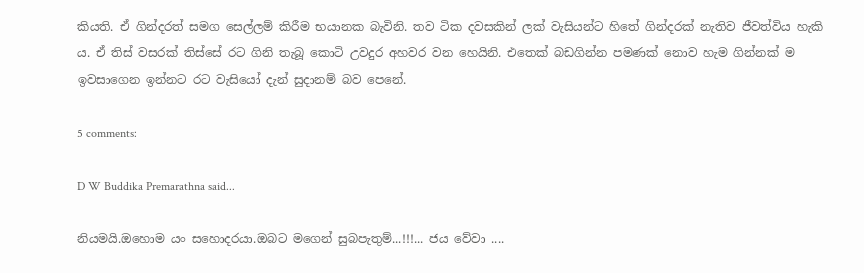කියති. ඒ ගින්දරත් සමග සෙල්ලම් කිරීම භයානක බැවිනි. තව ටික දවසකින් ලක් වැසියන්ට හිතේ ගින්දරක් නැතිව ජීවත්විය හැකි ය. ඒ තිස් වසරක් තිස්සේ රට ගිනි තැබූ කොටි උවදුර අහවර වන හෙයිනි. එතෙක් බඩගින්න පමණක් නොව හැම ගින්නක් ම ඉවසාගෙන ඉන්නට රට වැසියෝ දැන් සුදානම් බව පෙනේ.

5 comments:

D W Buddika Premarathna said...

නියමයි.ඔහොම යං සහොදරයා.ඔබට මගෙන් සුබපැතුම්...!!!... ජය වේවා ....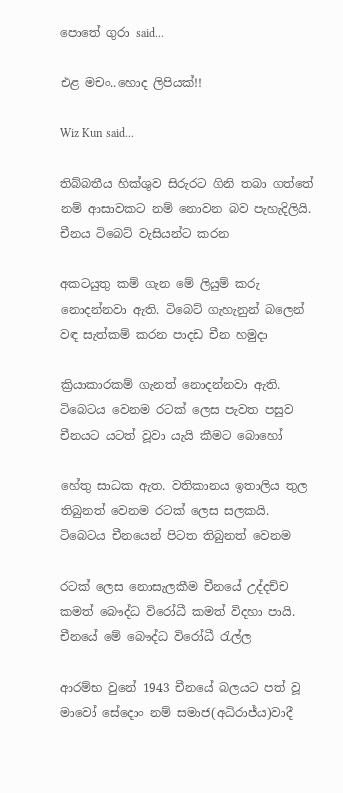පොතේ ගුරා said...

එළ මචං..හොද ලිපියක්!!

Wiz Kun said...

තිබ්බතීය හික්ශුව සිරුරට ගිනි තබා ගත්තේ නම් ආසාවකට නම් නොවන බව පැහැදිලියි. චීනය ටිබෙට් වැසියන්ට කරන

අකටයුතු කම් ගැන මේ ලියුම් කරු නොදන්නවා ඇති. ටිබෙට් ගැහැනුන් බලෙන් වඳ සැත්කම් කරන පාදඩ චීන හමුදා

ක්‍රියාකාරකම් ගැනත් නොදන්නවා ඇති. ටිබෙටය වෙනම රටක් ලෙස පැවත පසුව චීනයට යටත් වූවා යැයි කීමට බොහෝ

හේතු සාධක ඇත. වතිකානය ඉතාලිය තුල තිබුනත් වෙනම රටක් ලෙස සලකයි. ටිබෙටය චීනයෙන් පිටත තිබුනත් වෙනම

රටක් ලෙස නොසැලකීම චීනයේ උද්දච්ච කමත් බෞද්ධ විරෝධී කමත් විදහා පායි. චීනයේ මේ බෞද්ධ විරෝධී රැල්ල

ආරම්භ වුනේ 1943 චීනයේ බලයට පත් වූ මාවෝ සේදොං නම් සමාජ(අධිරාජ්ය)වාදී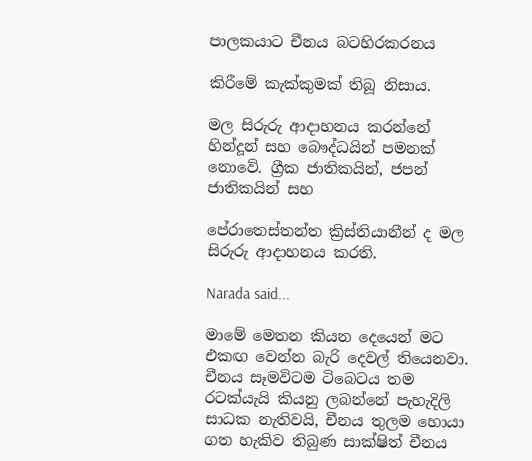පාලකයාට චීනය බටහිරකරනය

කිරීමේ කැක්කුමක් තිබූ නිසාය.

මල සිරුරු ආදාහනය කරන්නේ හින්දූන් සහ බෞද්ධයින් පමනක් නොවේ. ග්‍රීක ජාතිකයින්, ජපන් ජාතිකයින් සහ

පේ‍රාතෙස්තන්ත ක්‍රිස්තියානීන් ද මල සිරුරු ආදාහනය කරති.

Narada said...

මාමේ මෙතන කියන දෙයෙන් මට එකඟ වෙන්න බැරි දෙවල් තියෙනවා. චීනය සෑමවිටම ටිබෙටය තම රටක්යැයි කියනු ලබන්නේ පැහැදිලි සාධක නැතිවයි, චීනය තුලම හොයා ගත හැකිව තිබුණ සාක්ෂිත් චීනය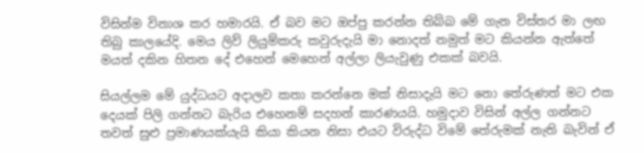විසින්ම විනාශ කර හමාරයි. ඒ බව මට ඔප්පු කරන්න තිබ්බ මේ ගැන විස්තර මා ලඟ තිබු කාලයේදි. මෙය ලිව් ලියුම්කරු කවුරුදැයි මා නොදත් නමුත් මට කියන්න ඇත්තේ මයත් දකින හිතන දේ එහෙන් මෙහෙන් අල්ලා ලියැවුණු එකක් බවයි.

සියල්ලම මේ යුද්ධයට අදාලව කතා කරන්නෙ මක් නිසාදැයි මට නො තේරුණත් මට එක දෙයක් පිලි ගන්නට බැරිය එහෙනම් සදහන් කාරණයයි. හමුදාව විසින් අල්ල ගන්නට තවත් සුළු ප්‍රමාණයක්යැයි කියා කියන නිසා එයට විරුද්ධ විමේ තේරුමක් නැති බැවින් ඒ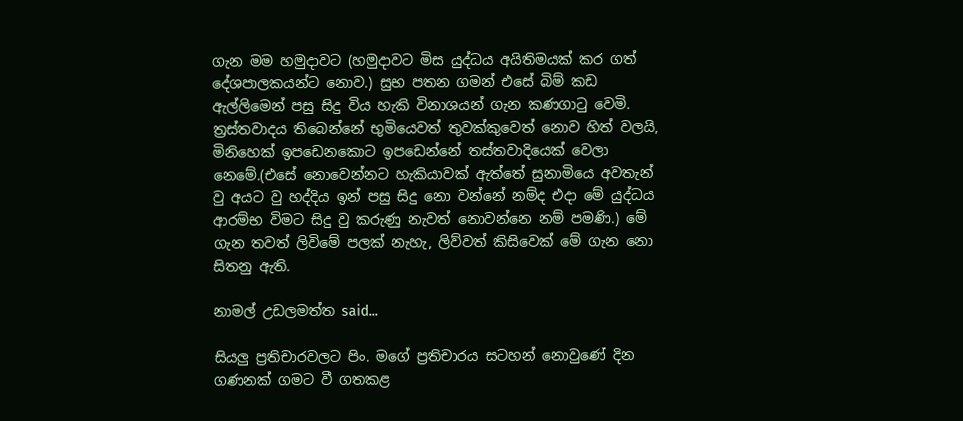ගැන මම හමුදාවට (හමුදාවට මිස යුද්ධය අයිතිමයක් කර ගත් දේශපාලකයන්ට නොව.) සුභ පතන ගමන් එසේ බිම් කඩ ඇල්ලිමෙන් පසු සිදු විය හැකි විනාශයන් ගැන කණගාටු වෙමි. ත්‍රස්තවාදය තිබෙන්නේ භුමියෙවත් තුවක්කුවෙත් නොව හිත් වලයි, මිනිහෙක් ඉපඩෙනකොට ඉපඩෙන්නේ තස්තවාදියෙක් වෙලා නෙමේ.(එසේ නොවෙන්නට හැකියාවක් ඇත්තේ සුනාමියෙ අවතැන් වු අයට වු හද්දිය ඉන් පසු සිදු නො වන්නේ නම්ද එදා මේ යුද්ධය ආරම්භ විමට සිදු වු කරුණු නැවත් නොවන්නෙ නම් පමණි.) මේ ගැන තවත් ලිවිමේ පලක් නැහැ, ලිව්වත් කිසිවෙක් මේ ගැන නො සිතනු ඇති.

නාමල් උඩලමත්ත said...

සියලු ප්‍රතිචාරවලට පිං. මගේ ප්‍රතිචාරය සටහන් නොවුණේ දින ගණනක් ගමට වී ගතකළ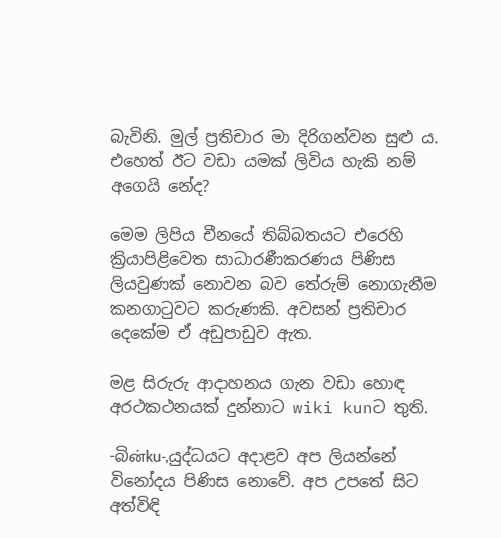බැවිනි. මුල් ප්‍රතිචාර මා දිරිගන්වන සුළු ය. එහෙත් ඊට වඩා යමක් ලිවිය හැකි නම් අගෙයි නේද?

මෙම ලිපිය චීනයේ තිබ්බතයට එරෙහි ක්‍රියාපිළිවෙත සාධාරණීකරණය පිණිස ලියවුණක් නොවන බව තේරුම් නොගැනීම කනගාටුවට කරුණකි. අවසන් ප්‍රතිචාර දෙකේම ඒ අඩුපාඩුව ඇත.

මළ සිරුරු ආදාහනය ගැන වඩා හොඳ අරථකථනයක් දුන්නාට wiki kunට තුති.

-බිன்ku-,යුද්ධයට අදාළව අප ලියන්නේ විනෝදය පිණිස නොවේ. අප උපතේ සිට අත්විඳි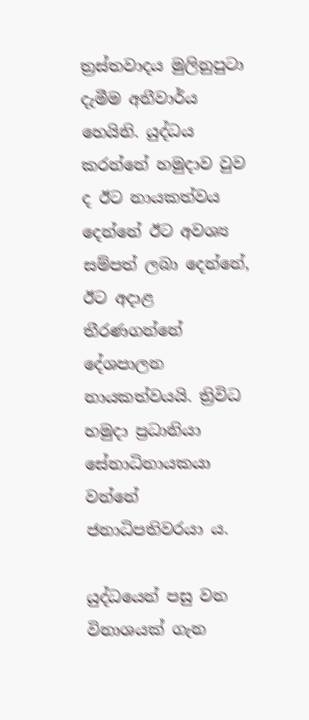ත්‍රස්තවාදය මුලිනුපුටා දැමීම අනීවාර්ය හෙයිනි. යුද්ධය කරන්නේ හමුදාව වුව ද ඊට නායකත්වය දෙන්නේ ඊට අවශ්‍ය සම්පත් ලබා දෙන්නේ, ඊට අදාළ තීරණගන්නේ දේශපාලන නායකත්වයයි. ත්‍රිවිධ හමුදා ප්‍රධානියා සේනාධිනායකයා වන්නේ ජනාධිපතිවරයා ය.

යුද්ධයෙන් පසු වන විනාශයක් ගැන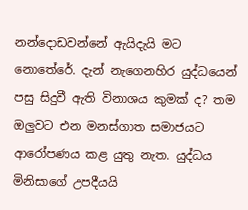නන්දොඩවන්නේ ඇයිදැයි මට නොතේරේ. දැන් නැගෙනහිර යුද්ධයෙන් පසු සිදුවී ඇති විනාශය කුමක් ද? තම ඔලුවට එන මනස්ගාත සමාජයට ආරෝපණය කළ යුතු නැත. යුද්ධය මිනිසාගේ උපදීයයි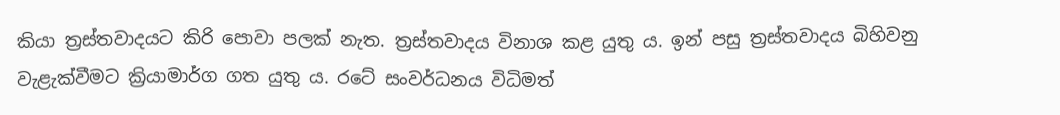කියා ත්‍රස්තවාදයට කිරි පොවා පලක් නැත. ත්‍රස්තවාදය විනාශ කළ යුතු ය. ඉන් පසු ත්‍රස්තවාදය බිහිවනු වැළැක්වීමට ක්‍රියාමාර්ග ගත යුතු ය. රටේ සංවර්ධනය විධිමත්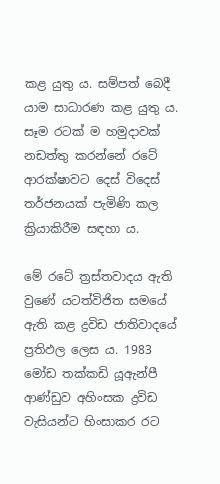කළ යුතු ය. සම්පත් බෙදී යාම සාධාරණ කළ යුතු ය. සෑම රටක් ම හමුදාවක් නඩත්තු කරන්නේ රටේ ආරක්ෂාවට දෙස් විදෙස් තර්ජනයක් පැමිණි කල ක්‍රියාකිරීම සඳහා ය.

මේ රටේ ත්‍රස්තවාදය ඇති වුණේ යටත්විජිත සමයේ ඇති කළ ද්‍රවිඩ ජාතිවාදයේ ප්‍රතිඵල ලෙස ය. 1983 මෝඩ තක්කඩි යූඇන්පී ආණ්ඩුව අහිංසක ද්‍රවිඩ වැසියන්ට හිංසාකර රට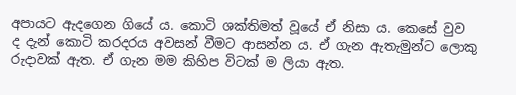අපායට ඇදගෙන ගියේ ය. කොටි ශක්තිමත් වූයේ ඒ නිසා ය. කෙසේ වුව ද දැන් කොටි කරදරය අවසන් වීමට ආසන්න ය. ඒ ගැන ඇතැමුන්ට ලොකු රුදාවක් ඇත. ඒ ගැන මම කිහිප විටක් ම ලියා ඇත.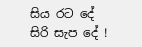සිය රට දේ සිරි සැප දේ !